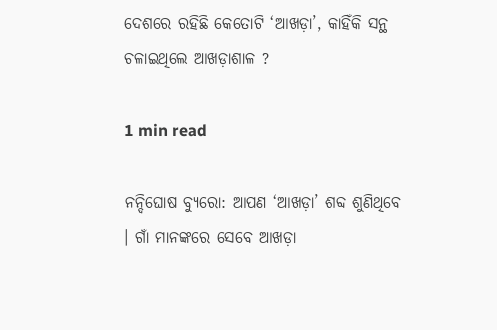ଦେଶରେ ରହିଛି କେତୋଟି ‘ଆଖଡ଼ା’, କାହିଁକି ସନ୍ଥ ଚଳାଇଥିଲେ ଆଖଡ଼ାଶାଳ ?

1 min read

ନନ୍ଦିଘୋଷ ବ୍ୟୁରୋ: ଆପଣ ‘ଆଖଡ଼ା’ ଶବ୍ଦ ଶୁଣିଥିବେ  । ଗାଁ ମାନଙ୍କରେ ସେବେ ଆଖଡ଼ା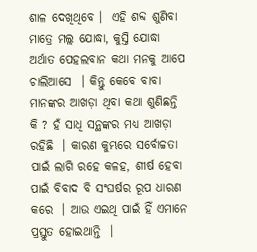ଶାଳ ଦେଖିଥିବେ ।  ଏହି ଶବ୍ଦ ଶୁଣିବା ମାତ୍ରେ ମଲ୍ଲ ଯୋଦ୍ଧା, କୁସ୍ତି ଯୋଦ୍ଧା ଅର୍ଥାତ ପେହଲବାନ କଥା ମନକୁ ଆପେ ଚାଲିଆସେ  । କିନ୍ତୁ କେବେ ବାବା ମାନଙ୍କର ଆଖଡ଼ା ଥିବା କଥା ଶୁଣିଛନ୍ତି କି ? ହଁ ସାଧି ସନ୍ଥଙ୍କର ମଧ୍ୟ ଆଖଡ଼ା ରହିଛି  । କାରଣ କୁମ୍ଭରେ ସର୍ବୋଚ୍ଚତା ପାଇଁ ଲାଗି ରହେ କଳହ, ଶୀର୍ଷ ହେବା ପାଇଁ ବିବାଦ ବି ସଂଘର୍ଷର ରୂପ ଧାରଣ କରେ  । ଆଉ ଏଇଥି ପାଇଁ ହିଁ ଏମାନେ ପ୍ରସ୍ତୁତ ହୋଇଥାନ୍ତି  ।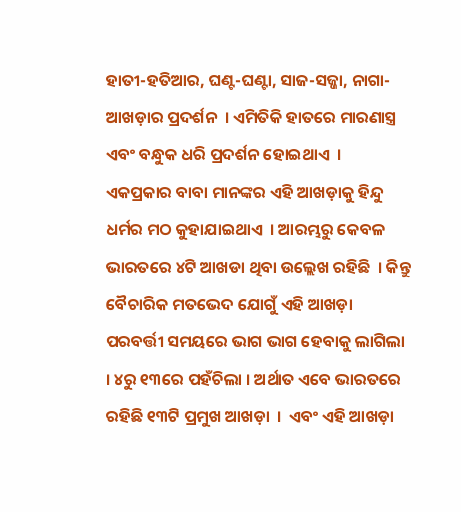ହାତୀ-ହତିଆର, ଘଣ୍ଟ-ଘଣ୍ଟା, ସାଜ-ସଜ୍ଜା, ନାଗା-ଆଖଡ଼ାର ପ୍ରଦର୍ଶନ  । ଏମିତିକି ହାତରେ ମାରଣାସ୍ତ୍ର ଏବଂ ବନ୍ଧୁକ ଧରି ପ୍ରଦର୍ଶନ ହୋଇଥାଏ  । ଏକପ୍ରକାର ବାବା ମାନଙ୍କର ଏହି ଆଖଡ଼ାକୁ ହିନ୍ଦୁ ଧର୍ମର ମଠ କୁହାଯାଇଥାଏ  । ଆରମ୍ଭରୁ କେବଳ ଭାରତରେ ୪ଟି ଆଖଡା ଥିବା ଉଲ୍ଲେଖ ରହିଛି  । କିନ୍ତୁ ବୈଚାରିକ ମତଭେଦ ଯୋଗୁଁ ଏହି ଆଖଡ଼ା ପରବର୍ତ୍ତୀ ସମୟରେ ଭାଗ ଭାଗ ହେବାକୁ ଲାଗିଲା  । ୪ରୁ ୧୩ରେ ପହଁଚିଲା । ଅର୍ଥାତ ଏବେ ଭାରତରେ ରହିଛି ୧୩ଟି ପ୍ରମୁଖ ଆଖଡ଼ା  ।  ଏବଂ ଏହି ଆଖଡ଼ା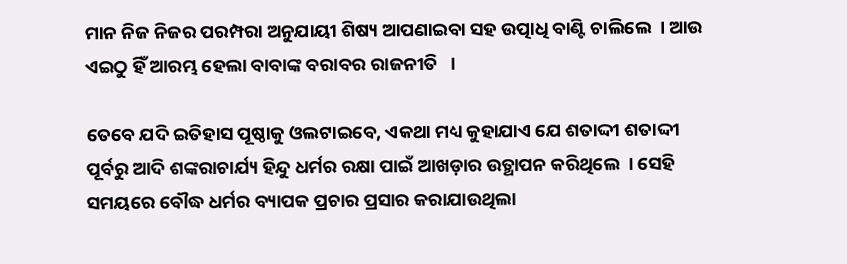ମାନ ନିଜ ନିଜର ପରମ୍ପରା ଅନୁଯାୟୀ ଶିଷ୍ୟ ଆପଣାଇବା ସହ ଉତ୍ପାଧି ବାଣ୍ଟି ଚାଲିଲେ  । ଆଉ ଏଇଠୁ ହିଁ ଆରମ୍ଭ ହେଲା ବାବାଙ୍କ ବରାବର ରାଜନୀତି   ।

ତେବେ ଯଦି ଇତିହାସ ପୂଷ୍ଠାକୁ ଓଲଟାଇବେ, ଏକଥା ମଧ୍ୟ କୁହାଯାଏ ଯେ ଶତାଦ୍ଦୀ ଶତାଦ୍ଦୀ ପୂର୍ବରୁ ଆଦି ଶଙ୍କରାଚାର୍ଯ୍ୟ ହିନ୍ଦୁ ଧର୍ମର ରକ୍ଷା ପାଇଁ ଆଖଡ଼ାର ଉତ୍ଥାପନ କରିଥିଲେ  । ସେହି ସମୟରେ ବୌଦ୍ଧ ଧର୍ମର ବ୍ୟାପକ ପ୍ରଚାର ପ୍ରସାର କରାଯାଉଥିଲା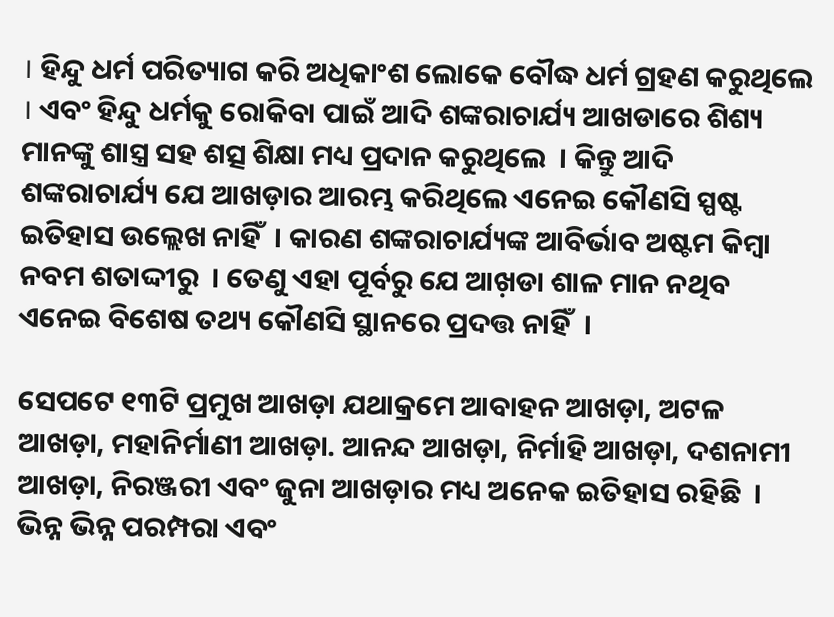। ହିନ୍ଦୁ ଧର୍ମ ପରିତ୍ୟାଗ କରି ଅଧିକାଂଶ ଲୋକେ ବୌଦ୍ଧ ଧର୍ମ ଗ୍ରହଣ କରୁଥିଲେ  । ଏବଂ ହିନ୍ଦୁ ଧର୍ମକୁ ରୋକିବା ପାଇଁ ଆଦି ଶଙ୍କରାଚାର୍ଯ୍ୟ ଆଖଡାରେ ଶିଶ୍ୟ ମାନଙ୍କୁ ଶାସ୍ତ୍ର ସହ ଶତ୍ସ ଶିକ୍ଷା ମଧ୍ୟ ପ୍ରଦାନ କରୁଥିଲେ  । କିନ୍ତୁ ଆଦି ଶଙ୍କରାଚାର୍ଯ୍ୟ ଯେ ଆଖଡ଼ାର ଆରମ୍ଭ କରିଥିଲେ ଏନେଇ କୌଣସି ସ୍ପଷ୍ଟ ଇତିହାସ ଉଲ୍ଲେଖ ନାହିଁ  । କାରଣ ଶଙ୍କରାଚାର୍ଯ୍ୟଙ୍କ ଆବିର୍ଭାବ ଅଷ୍ଟମ କିମ୍ବା ନବମ ଶତାଦ୍ଦୀରୁ  । ତେଣୁ ଏହା ପୂର୍ବରୁ ଯେ ଆଖ଼ଡା ଶାଳ ମାନ ନଥିବ ଏନେଇ ବିଶେଷ ତଥ୍ୟ କୌଣସି ସ୍ଥାନରେ ପ୍ରଦତ୍ତ ନାହିଁ  ।

ସେପଟେ ୧୩ଟି ପ୍ରମୁଖ ଆଖଡ଼ା ଯଥାକ୍ରମେ ଆବାହନ ଆଖଡ଼ା, ଅଟଳ ଆଖଡ଼ା, ମହାନିର୍ମାଣୀ ଆଖଡ଼ା. ଆନନ୍ଦ ଆଖଡ଼ା, ନିର୍ମାହି ଆଖଡ଼ା, ଦଶନାମୀ ଆଖଡ଼ା, ନିରଞ୍ଜରୀ ଏବଂ ଜୁନା ଆଖଡ଼ାର ମଧ୍ୟ ଅନେକ ଇତିହାସ ରହିଛି  । ଭିନ୍ନ ଭିନ୍ନ ପରମ୍ପରା ଏବଂ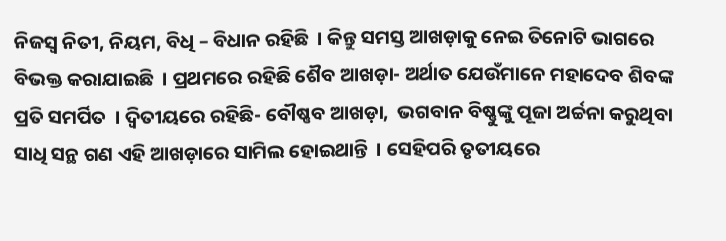ନିଜସ୍ୱ ନିତୀ, ନିୟମ, ବିଧି – ବିଧାନ ରହିଛି  । କିନ୍ତୁ ସମସ୍ତ ଆଖଡ଼ାକୁ ନେଇ ତିନୋଟି ଭାଗରେ ବିଭକ୍ତ କରାଯାଇଛି  । ପ୍ରଥମରେ ରହିଛି ଶୈବ ଆଖଡ଼ା- ଅର୍ଥାତ ଯେଉଁମାନେ ମହାଦେବ ଶିବଙ୍କ ପ୍ରତି ସମର୍ପିତ  । ଦ୍ୱିତୀୟରେ ରହିଛି- ବୌଷ୍ଣବ ଆଖଡ଼ା,  ଭଗବାନ ବିଷ୍ଣୁଙ୍କୁ ପୂଜା ଅର୍ଚ୍ଚନା କରୁଥିବା ସାଧି ସନ୍ଥ ଗଣ ଏହି ଆଖଡ଼ାରେ ସାମିଲ ହୋଇଥାନ୍ତି  । ସେହିପରି ତୃତୀୟରେ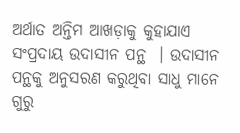ଅର୍ଥାତ ଅନ୍ତିମ ଆଖଡ଼ାକୁ କୁହାଯାଏ ସଂପ୍ରଦାୟ ଉଦାସୀନ ପନ୍ଥ  । ଉଦାସୀନ ପନ୍ଥକୁ ଅନୁସରଣ କରୁଥିବା ସାଧୁ ମାନେ ଗୁରୁ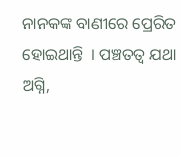ନାନକଙ୍କ ବାଣୀରେ ପ୍ରେରିତ ହୋଇଥାନ୍ତି  । ପଞ୍ଚତତ୍ୱ ଯଥା ଅଗ୍ନି,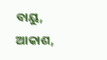ବାୟୁ, ଆକାଶ,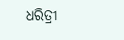ଧରିତ୍ରୀ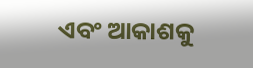ଏବଂ ଆକାଶକୁ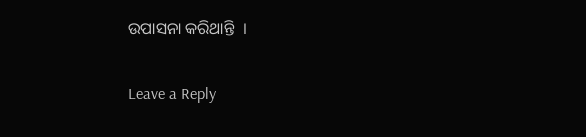ଉପାସନା କରିଥାନ୍ତି  ।

Leave a Reply